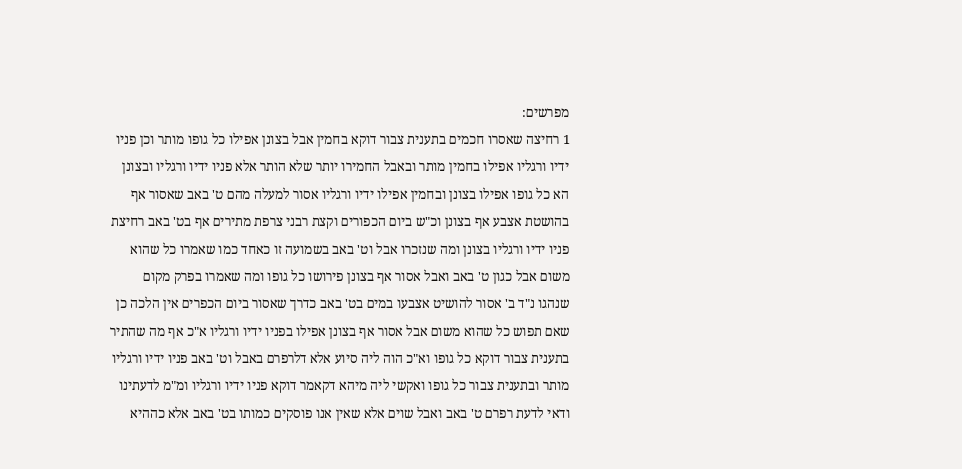מפרשים:
1 רחיצה שאסרו חכמים בתענית צבור דוקא בחמין אבל בצונן אפילו כל גופו מותר וכן פניו ידיו ורגליו אפילו בחמין מותר ובאבל החמירו יותר שלא הותר אלא פניו ידיו ורגליו ובצונן הא כל גופו אפילו בצונן ובחמין אפילו ידיו ורגליו אסור למעלה מהם ט' באב שאסור אף בהושטת אצבע אף בצונן וכ"ש ביום הכפורים וקצת רבני צרפת מתירים אף בט' באב רחיצת פניו ידיו ורגליו בצונן ומה שנזכרו אבל וט' באב בשמועה זו כאחד כמו שאמרו כל שהוא משום אבל כגון ט' באב ואבל אסור אף בצונן פירושו כל גופו ומה שאמרו בפרק מקום שנהגו נ"ד ב' אסור להושיט אצבעו במים בט' באב כדרך שאסור ביום הכפרים אין הלכה כן שאם תפוש כל שהוא משום אבל אסור אף בצונן אפילו בפניו ידיו ורגליו א"כ אף מה שהתיר בתענית צבור דוקא כל גופו וא"כ הוה ליה סיוע אלא דלרפרם באבל וט' באב פניו ידיו ורגליו מותר ובתענית צבור כל גופו ואקשי ליה מיהא דקאמר דוקא פניו ידיו ורגליו ומ"מ לדעתינו ודאי לדעת רפרם ט' באב ואבל שוים אלא שאין אנו פוסקים כמותו בט' באב אלא כההיא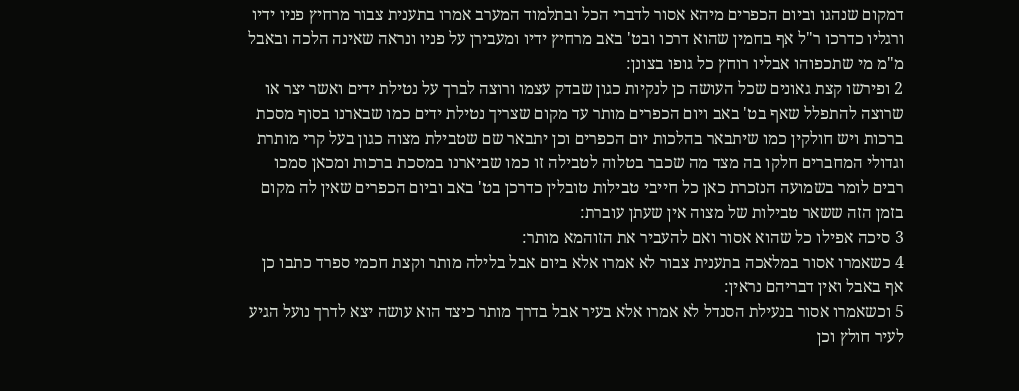דמקום שנהגו וביום הכפרים מיהא אסור לדברי הכל ובתלמוד המערב אמרו בתענית צבור מרחיץ פניו ידיו ורגליו כדרכו ר"ל אף בחמין שהוא דרכו ובט' באב מרחיץ ידיו ומעבירן על פניו ונראה שאינה הלכה ובאבל מ"מ מי שתכפוהו אבליו רוחץ כל גופו בצונן:
2 ופירשו קצת גאונים שכל העושה כן לנקיות כגון שבדק עצמו ורוצה לברך על נטילת ידים ואשר יצר או שרוצה להתפלל שאף בט' באב ויום הכפרים מותר עד מקום שצריך נטילת ידים כמו שבארנו בסוף מסכת ברכות ויש חולקין כמו שיתבאר בהלכות יום הכפרים וכן יתבאר שם שטבילת מצוה כגון בעל קרי מותרת וגדולי המחברים חלקו בה מצד מה שכבר בטלוה לטבילה זו כמו שביארנו במסכת ברכות ומכאן סמכו רבים לומר בשמועה הנזכרת כאן כל חייבי טבילות טובלין כדרכן בט' באב וביום הכפרים שאין לה מקום בזמן הזה ששאר טבילות של מצוה אין שעתן עוברת:
3 סיכה אפילו כל שהוא אסור ואם להעביר את הזוהמא מותר:
4 כשאמרו אסור במלאכה בתענית צבור לא אמרו אלא ביום אבל בלילה מותר וקצת חכמי ספרד כתבו כן אף באבל ואין דבריהם נראין:
5 וכשאמרו אסור בנעילת הסנדל לא אמרו אלא בעיר אבל בדרך מותר כיצד הוא עושה יצא לדרך נועל הגיע לעיר חולץ וכן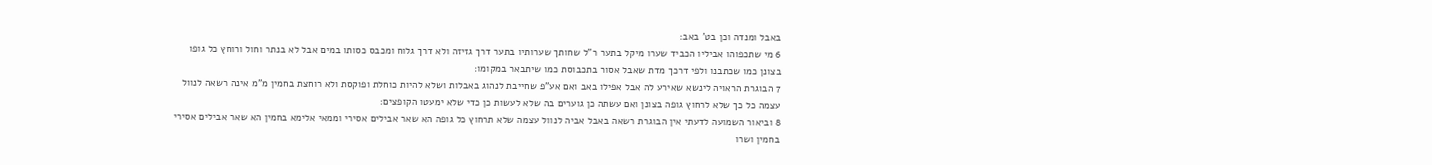באבל ומנדה וכן בט' באב:
6 מי שתכפוהו אביליו הכביד שערו מיקל בתער ר"ל שחותך שערותיו בתער דרך גזיזה ולא דרך גלוח ומכבס כסותו במים אבל לא בנתר וחול ורוחץ כל גופו בצונן כמו שכתבנו ולפי דרכך מדת שאבל אסור בתכבוסת כמו שיתבאר במקומו:
7 הבוגרת הראויה לינשא שאירע לה אבל אפילו באב ואם אע"פ שחייבת לנהוג באבלות ושלא להיות כוחלת ופוקסת ולא רוחצת בחמין מ"מ אינה רשאה לנוול עצמה כל כך שלא לרחוץ גופה בצונן ואם עשתה כן גוערים בה שלא לעשות כן כדי שלא ימעטו הקופצים:
8 וביאור השמועה לדעתי אין הבוגרת רשאה באבל אביה לנוול עצמה שלא תרחוץ כל גופה הא שאר אבילים אסירי וממאי אלימא בחמין הא שאר אבילים אסירי בחמין ושרו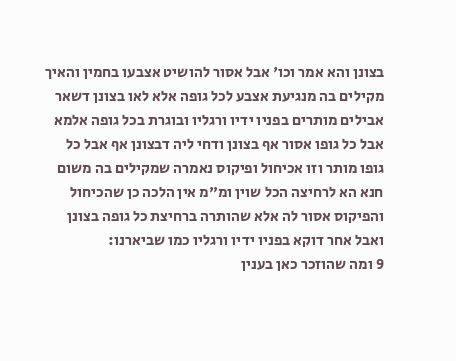בצונן והא אמר וכו' אבל אסור להושיט אצבעו בחמין והאיך מקילים בה מנגיעת אצבע לכל גופה אלא לאו בצונן דשאר אבילים מותרים בפניו ידיו ורגליו ובוגרת בכל גופה אלמא אבל כל גופו אסור אף בצונן ודחי ליה דבצונן אף אבל כל גופו מותר וזו אכיחול ופיקוס נאמרה שמקילים בה משום חנא הא לרחיצה הכל שוין ומ"מ אין הלכה כן שהכיחול והפיקוס אסור לה אלא שהותרה ברחיצת כל גופה בצונן ואבל אחר דוקא בפניו ידיו ורגליו כמו שביארנו:
9 ומה שהוזכר כאן בענין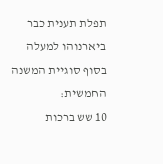תפלת תענית כבר ביארנוהו למעלה בסוף סוגיית המשנה החמשית:
10 שש ברכות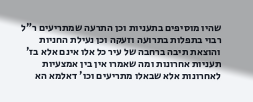שהיו מוסיפים בתעניות וכן התרעה שמתריעים ר"ל רבוי בתפלות בתרועה וזעקה וכן נעילת החניות והוצאת תיבה ברחבה של עיר כל אלו אינם אלא בז' תעניות אחרונות ומה שאמרו אין בין אמצעיות לאחרונות אלא שבאלו מתריעים וכו' דאלמא הא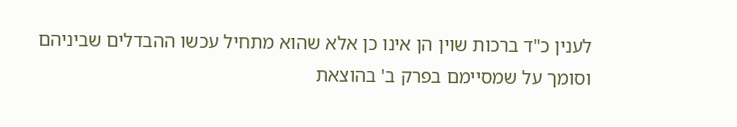לענין כ"ד ברכות שוין הן אינו כן אלא שהוא מתחיל עכשו ההבדלים שביניהם וסומך על שמסיימם בפרק ב' בהוצאת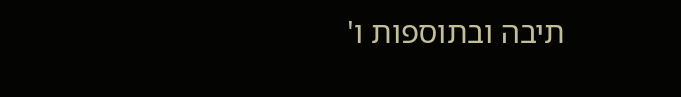תיבה ובתוספות ו'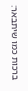ברכות כמו שיתבאר: